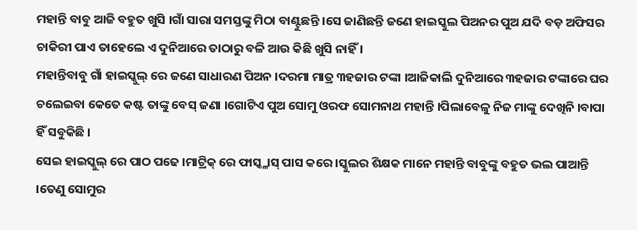ମହାନ୍ତି ବାବୁ ଆଜି ବହୁତ ଖୁସି ।ଗାଁ ସାରା ସମସ୍ତଙ୍କୁ ମିଠା ବାଣ୍ଟୁଛନ୍ତି ।ସେ ଜାଣିଛନ୍ତି ଜଣେ ହାଇସ୍କୁଲ ପିଅନର ପୁଅ ଯଦି ବଡ଼ ଅଫିସର ଚାକିରୀ ପାଏ ତାହେଲେ ଏ ଦୁନିଆରେ ତାଠାରୁ ବଳି ଆଉ କିଛି ଖୁସି ନାହିଁ ।
ମହାନ୍ତିବାବୁ ଗାଁ ହାଇସ୍କୁଲ୍ ରେ ଜଣେ ସାଧାରଣ ପିଅନ ।ଦରମା ମାତ୍ର ୩ହଜାର ଟଙ୍କା ।ଆଜିକାଲି ଦୁନିଆରେ ୩ହଜାର ଟଙ୍କାରେ ଘର ଚଲେଇବା କେତେ କଷ୍ଟ ତାଙ୍କୁ ବେସ୍ ଜଣା ।ଗୋଟିଏ ପୁଅ ସୋମୁ ଓରଫ ସୋମନାଥ ମହାନ୍ତି ।ପିଲାବେଳୁ ନିଜ ମାଙ୍କୁ ଦେଖିନି ।ବାପା ହିଁ ସବୁକିଛି ।
ସେଇ ହାଇସ୍କୁଲ୍ ରେ ପାଠ ପଢେ ।ମାଟ୍ରିକ୍ ରେ ଫାସ୍କ୍ଳାସ୍ ପାସ କରେ ।ସ୍କୁଲର ଶିକ୍ଷକ ମାନେ ମହାନ୍ତି ବାବୁଙ୍କୁ ବହୁତ ଭଲ ପାଆନ୍ତି ।ତେଣୁ ସୋମୁର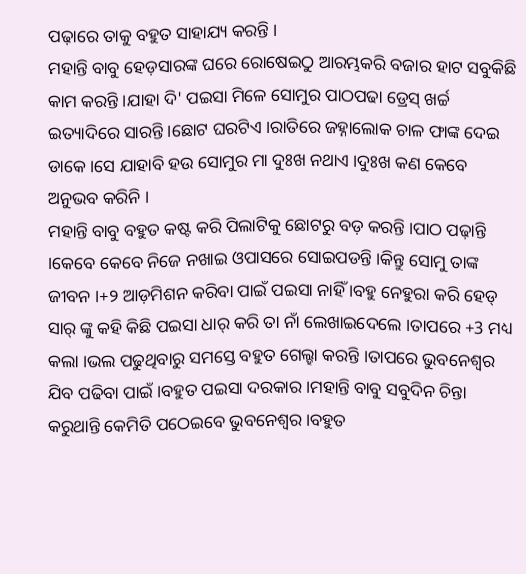ପଢ଼ାରେ ତାକୁ ବହୁତ ସାହାଯ୍ୟ କରନ୍ତି ।
ମହାନ୍ତି ବାବୁ ହେଡ଼ସାରଙ୍କ ଘରେ ରୋଷେଇଠୁ ଆରମ୍ଭକରି ବଜାର ହାଟ ସବୁକିଛି କାମ କରନ୍ତି ।ଯାହା ଦି' ପଇସା ମିଳେ ସୋମୁର ପାଠପଢା ଡ୍ରେସ୍ ଖର୍ଚ୍ଚ ଇତ୍ୟାଦିରେ ସାରନ୍ତି ।ଛୋଟ ଘରଟିଏ ।ରାତିରେ ଜହ୍ନାଲୋକ ଚାଳ ଫାଙ୍କ ଦେଇ ଡାକେ ।ସେ ଯାହାବି ହଉ ସୋମୁର ମା ଦୁଃଖ ନଥାଏ ।ଦୁଃଖ କଣ କେବେ ଅନୁଭବ କରିନି ।
ମହାନ୍ତି ବାବୁ ବହୁତ କଷ୍ଟ କରି ପିଲାଟିକୁ ଛୋଟରୁ ବଡ଼ କରନ୍ତି ।ପାଠ ପଢ଼ାନ୍ତି ।କେବେ କେବେ ନିଜେ ନଖାଇ ଓପାସରେ ସୋଇପଡନ୍ତି ।କିନ୍ତୁ ସୋମୁ ତାଙ୍କ ଜୀବନ ।+୨ ଆଡ଼ମିଶନ କରିବା ପାଇଁ ପଇସା ନାହିଁ ।ବହୁ ନେହୁରା କରି ହେଡ୍ ସାର୍ ଙ୍କୁ କହି କିଛି ପଇସା ଧାର୍ କରି ତା ନାଁ ଲେଖାଇଦେଲେ ।ତାପରେ +3 ମଧ୍ୟ କଲା ।ଭଲ ପଢୁଥିବାରୁ ସମସ୍ତେ ବହୁତ ଗେଲ୍ହା କରନ୍ତି ।ତାପରେ ଭୁବନେଶ୍ୱର ଯିବ ପଢିବା ପାଇଁ ।ବହୁତ ପଇସା ଦରକାର ।ମହାନ୍ତି ବାବୁ ସବୁଦିନ ଚିନ୍ତା କରୁଥାନ୍ତି କେମିତି ପଠେଇବେ ଭୁବନେଶ୍ୱର ।ବହୁତ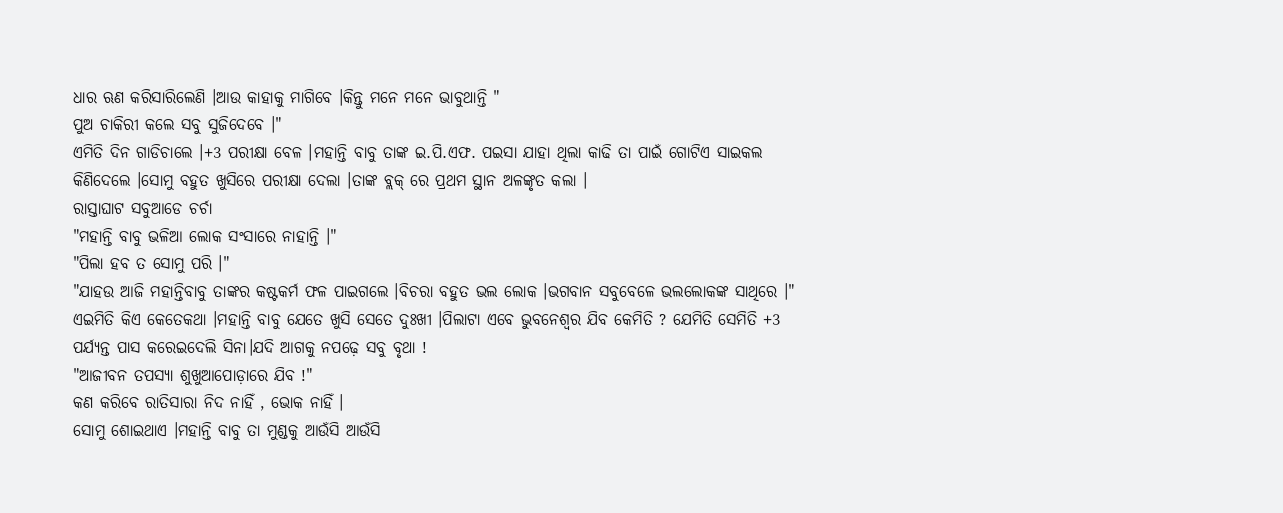ଧାର ଋଣ କରିସାରିଲେଣି ।ଆଉ କାହାକୁ ମାଗିବେ ।କିନ୍ତୁ ମନେ ମନେ ଭାବୁଥାନ୍ତି "
ପୁଅ ଚାକିରୀ କଲେ ସବୁ ସୁଜିଦେବେ ।"
ଏମିତି ଦିନ ଗାଡିଚାଲେ ।+3 ପରୀକ୍ଷା ବେଳ ।ମହାନ୍ତି ବାବୁ ତାଙ୍କ ଇ.ପି.ଏଫ. ପଇସା ଯାହା ଥିଲା କାଢି ତା ପାଇଁ ଗୋଟିଏ ସାଇକଲ କିଣିଦେଲେ ।ସୋମୁ ବହୁତ ଖୁସିରେ ପରୀକ୍ଷା ଦେଲା ।ତାଙ୍କ ବ୍ଲକ୍ ରେ ପ୍ରଥମ ସ୍ଥାନ ଅଳଙ୍କୃତ କଲା ।
ରାସ୍ତାଘାଟ ସବୁଆଡେ ଚର୍ଚା
"ମହାନ୍ତି ବାବୁ ଭଳିଆ ଲୋକ ସଂସାରେ ନାହାନ୍ତି ।"
"ପିଲା ହବ ତ ସୋମୁ ପରି ।"
"ଯାହଉ ଆଜି ମହାନ୍ତିବାବୁ ତାଙ୍କର କଷ୍ଟକର୍ମ ଫଳ ପାଇଗଲେ ।ବିଚରା ବହୁତ ଭଲ ଲୋକ ।ଭଗବାନ ସବୁବେଳେ ଭଲଲୋକଙ୍କ ସାଥିରେ ।"
ଏଇମିତି କିଏ କେତେକଥା ।ମହାନ୍ତି ବାବୁ ଯେତେ ଖୁସି ସେତେ ଦୁଃଖୀ ।ପିଲାଟା ଏବେ ଭୁବନେଶ୍ୱର ଯିବ କେମିତି ? ଯେମିତି ସେମିତି +3 ପର୍ଯ୍ୟନ୍ତ ପାସ କରେଇଦେଲି ସିନା।ଯଦି ଆଗକୁ ନପଢ଼େ ସବୁ ବୃଥା !
"ଆଜୀବନ ତପସ୍ୟା ଶୁଖୁଆପୋଡ଼ାରେ ଯିବ !"
କଣ କରିବେ ରାତିସାରା ନିଦ ନାହିଁ , ଭୋକ ନାହିଁ ।
ସୋମୁ ଶୋଇଥାଏ ।ମହାନ୍ତି ବାବୁ ତା ମୁଣ୍ଡକୁ ଆଉଁସି ଆଉଁସି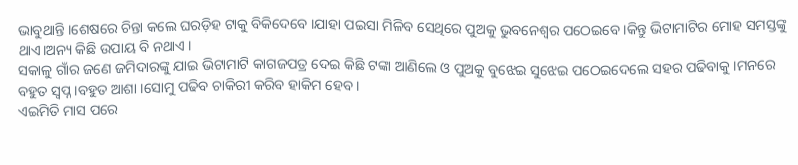ଭାବୁଥାନ୍ତି ।ଶେଷରେ ଚିନ୍ତା କଲେ ଘରଡ଼ିହ ଟାକୁ ବିକିଦେବେ ।ଯାହା ପଇସା ମିଳିବ ସେଥିରେ ପୁଅକୁ ଭୁବନେଶ୍ୱର ପଠେଇବେ ।କିନ୍ତୁ ଭିଟାମାଟିର ମୋହ ସମସ୍ତଙ୍କୁ ଥାଏ।ଅନ୍ୟ କିଛି ଉପାୟ ବି ନଥାଏ ।
ସକାଳୁ ଗାଁର ଜଣେ ଜମିଦାରଙ୍କୁ ଯାଇ ଭିଟାମାଟି କାଗଜପତ୍ର ଦେଇ କିଛି ଟଙ୍କା ଆଣିଲେ ଓ ପୁଅକୁ ବୁଝେଇ ସୁଝେଇ ପଠେଇଦେଲେ ସହର ପଢିବାକୁ ।ମନରେ ବହୁତ ସ୍ୱପ୍ନ ।ବହୁତ ଆଶା ।ସୋମୁ ପଢିବ ଚାକିରୀ କରିବ ହାକିମ ହେବ ।
ଏଇମିତି ମାସ ପରେ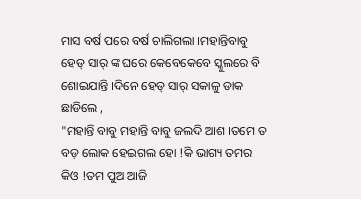ମାସ ବର୍ଷ ପରେ ବର୍ଷ ଚାଲିଗଲା ।ମହାନ୍ତିବାବୁ ହେଡ୍ ସାର୍ ଙ୍କ ଘରେ କେବେକେବେ ସ୍କୁଲରେ ବି ଶୋଇଯାନ୍ତି ।ଦିନେ ହେଡ୍ ସାର୍ ସକାଳୁ ଡାକ ଛାଡିଲେ ,
"ମହାନ୍ତି ବାବୁ ମହାନ୍ତି ବାବୁ ଜଲଦି ଆଶ ।ତମେ ତ ବଡ଼ ଲୋକ ହେଇଗଲ ହୋ !କି ଭାଗ୍ୟ ତମର କିଓ !ତମ ପୁଅ ଆଜି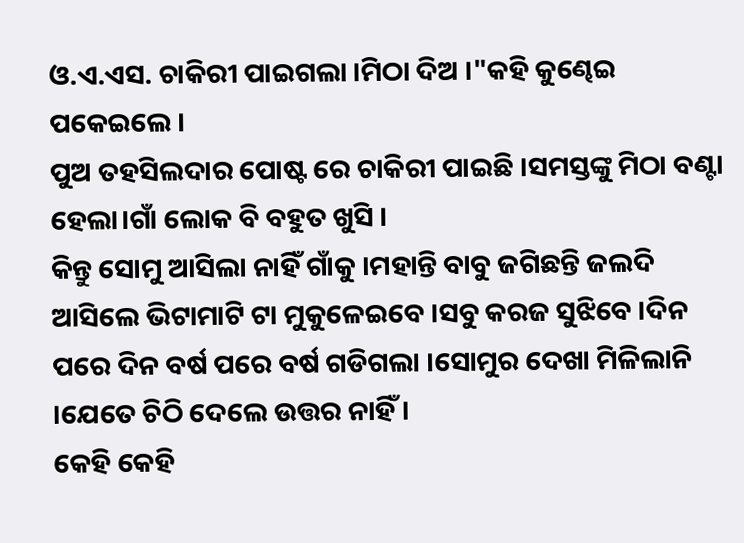ଓ.ଏ.ଏସ. ଚାକିରୀ ପାଇଗଲା ।ମିଠା ଦିଅ ।"କହି କୁଣ୍ଢେଇ ପକେଇଲେ ।
ପୁଅ ତହସିଲଦାର ପୋଷ୍ଟ ରେ ଚାକିରୀ ପାଇଛି ।ସମସ୍ତଙ୍କୁ ମିଠା ବଣ୍ଟା ହେଲା।ଗାଁ ଲୋକ ବି ବହୁତ ଖୁସି ।
କିନ୍ତୁ ସୋମୁ ଆସିଲା ନାହିଁ ଗାଁକୁ ।ମହାନ୍ତି ବାବୁ ଜଗିଛନ୍ତି ଜଲଦି ଆସିଲେ ଭିଟାମାଟି ଟା ମୁକୁଳେଇବେ ।ସବୁ କରଜ ସୁଝିବେ ।ଦିନ ପରେ ଦିନ ବର୍ଷ ପରେ ବର୍ଷ ଗଡିଗଲା ।ସୋମୁର ଦେଖା ମିଳିଲାନି ।ଯେତେ ଚିଠି ଦେଲେ ଉତ୍ତର ନାହିଁ ।
କେହି କେହି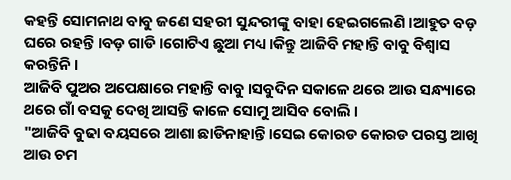କହନ୍ତି ସୋମନାଥ ବାବୁ ଜଣେ ସହରୀ ସୁନ୍ଦରୀଙ୍କୁ ବାହା ହେଇଗଲେଣି ।ଆହୁତ ବଡ଼ ଘରେ ରହନ୍ତି ।ବଡ଼ ଗାଡି ।ଗୋଟିଏ ଛୁଆ ମଧ୍ୟ ।କିନ୍ତୁ ଆଜିବି ମହାନ୍ତି ବାବୁ ବିଶ୍ୱାସ କରନ୍ତିନି ।
ଆଜିବି ପୁଅର ଅପେକ୍ଷାରେ ମହାନ୍ତି ବାବୁ ।ସବୁଦିନ ସକାଳେ ଥରେ ଆଉ ସନ୍ଧ୍ୟାରେ ଥରେ ଗାଁ ବସକୁ ଦେଖି ଆସନ୍ତି କାଳେ ସୋମୁ ଆସିବ ବୋଲି ।
"ଆଜିବି ବୁଢା ବୟସରେ ଆଶା ଛାଡିନାହାନ୍ତି।ସେଇ କୋରଡ କୋରଡ ପରସ୍ତ ଆଖି ଆଉ ଚମ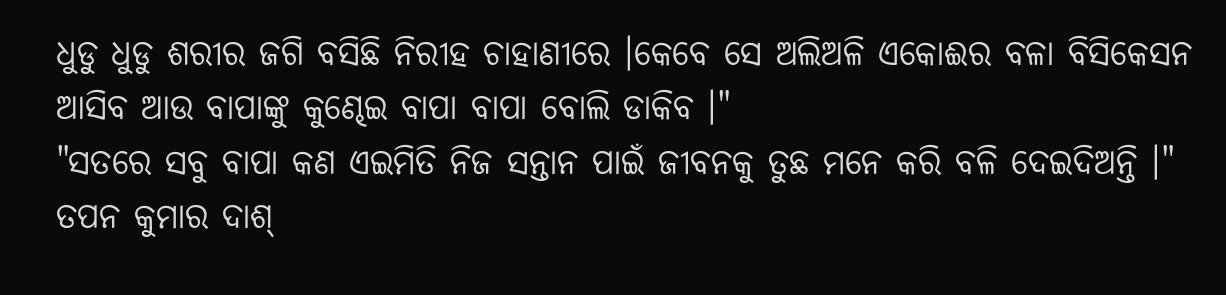ଧୁଡୁ ଧୁଡୁ ଶରୀର ଜଗି ବସିଛି ନିରୀହ ଚାହାଣୀରେ ।କେବେ ସେ ଅଲିଅଳି ଏକୋଈର ବଳା ବିସିକେସନ ଆସିବ ଆଉ ବାପାଙ୍କୁ କୁଣ୍ଢେଇ ବାପା ବାପା ବୋଲି ଡାକିବ ।"
"ସତରେ ସବୁ ବାପା କଣ ଏଇମିତି ନିଜ ସନ୍ତାନ ପାଇଁ ଜୀବନକୁ ତୁଛ ମନେ କରି ବଳି ଦେଇଦିଅନ୍ତି ।"
ତପନ କୁମାର ଦାଶ୍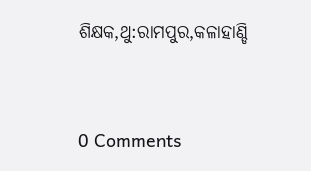ଶିକ୍ଷକ,ଥୁ:ରାମପୁର,କଳାହାଣ୍ଡି


0 Comments